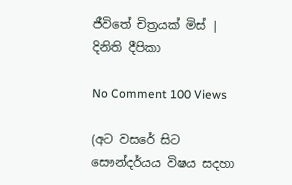ජීවිතේ චිත්‍රයක් මිස් | දිනිති දීපිකා

No Comment 100 Views

(අට වසරේ සිට සෞන්දර්යය විෂය සදහා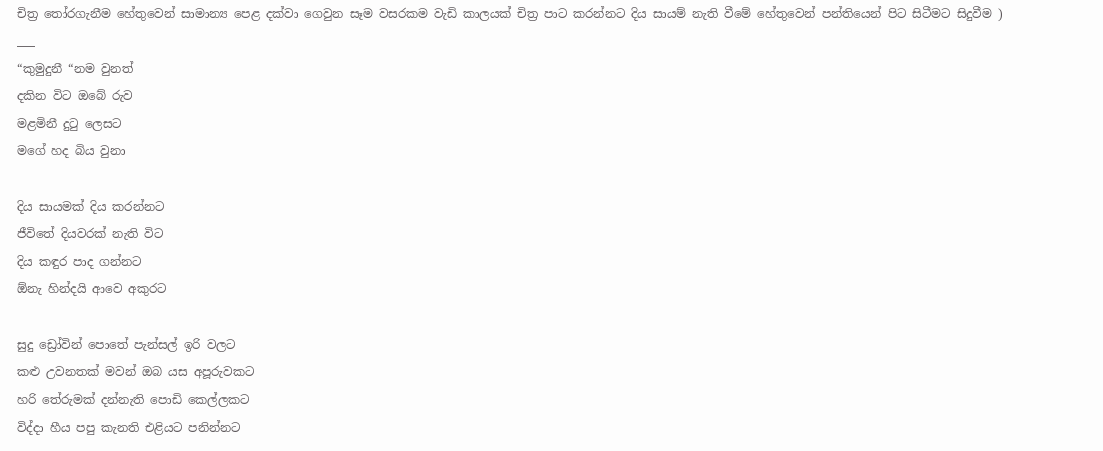චිත්‍ර තෝරගැනීම හේතුවෙන් සාමාන්‍ය පෙළ දක්වා ගෙවුන සෑම වසරකම වැඩි කාලයක් චිත්‍ර පාට කරන්නට දිය සායම් නැති වීමේ හේතුවෙන් පන්තියෙන් පිට සිටීමට සිදුවීම )
___
“කුමුදුනී “නම වුනත්
දකින විට ඔබේ රුව
මළමිනී දුටු ලෙසට
මගේ හද බිය වුනා

දිය සායමක් දිය කරන්නට
ජීවිතේ දියවරක් නැති විට
දිය කඳුර පාද ගන්නට
ඕනැ හින්දයි ආවෙ අකුරට

සුදු ඩ්‍රෝවින් පොතේ පැන්සල් ඉරි වලට
කළු උවනතක් මවන් ඔබ යස අපූරුවකට
හරි තේරුමක් දන්නැති පොඩි කෙල්ලකට
විද්දා හීය පපු කැනති එළියට පනින්නට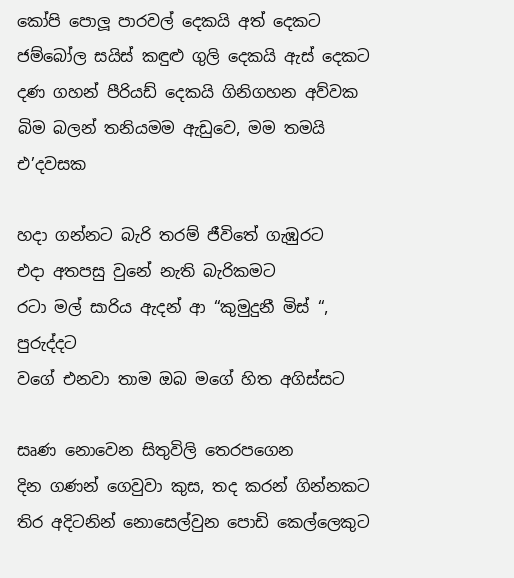කෝපි පොලූ පාරවල් දෙකයි අත් දෙකට
ජම්බෝල සයිස් කඳුළු ගුලි දෙකයි ඇස් දෙකට
දණ ගහන් පීරියඩ් දෙකයි ගිනිගහන අව්වක
බිම බලන් තනියමම ඇඩුවෙ, මම තමයි එ’දවසක

හදා ගන්නට බැරි තරම් ජීවිතේ ගැඹුරට
එදා අතපසු වුනේ නැති බැරිකමට
රටා මල් සාරිය ඇදන් ආ “කුමුදුනී මිස් “, පුරුද්දට
වගේ එනවා තාම ඔබ මගේ හිත අගිස්සට

සෘණ නොවෙන සිතුවිලි තෙරපගෙන
දින ගණන් ගෙවුවා කුස, තද කරන් ගින්නකට
තිර අදිටනින් නොසෙල්වුන පොඩි කෙල්ලෙකුට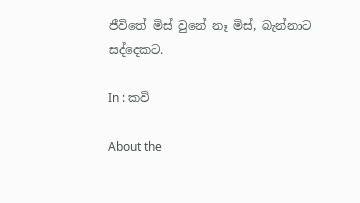ජීවිතේ මිස් වුනේ නෑ මිස්, බැන්නාට සද්දෙකට.

In : කවි

About the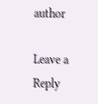author

Leave a Reply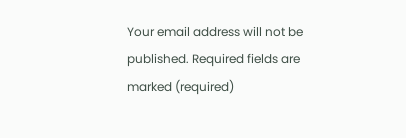Your email address will not be published. Required fields are marked (required)